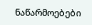ნაწარმოებები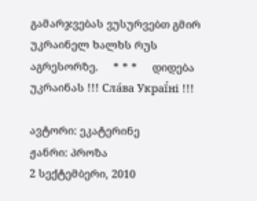გამარჯვებას ვუსურვებთ გმირ უკრაინელ ხალხს რუს აგრესორზე.     * * *     დიდება უკრაინას !!! Сла́ва Украї́ні !!!

ავტორი: ეკატერინე
ჟანრი: პროზა
2 სექტემბერი, 2010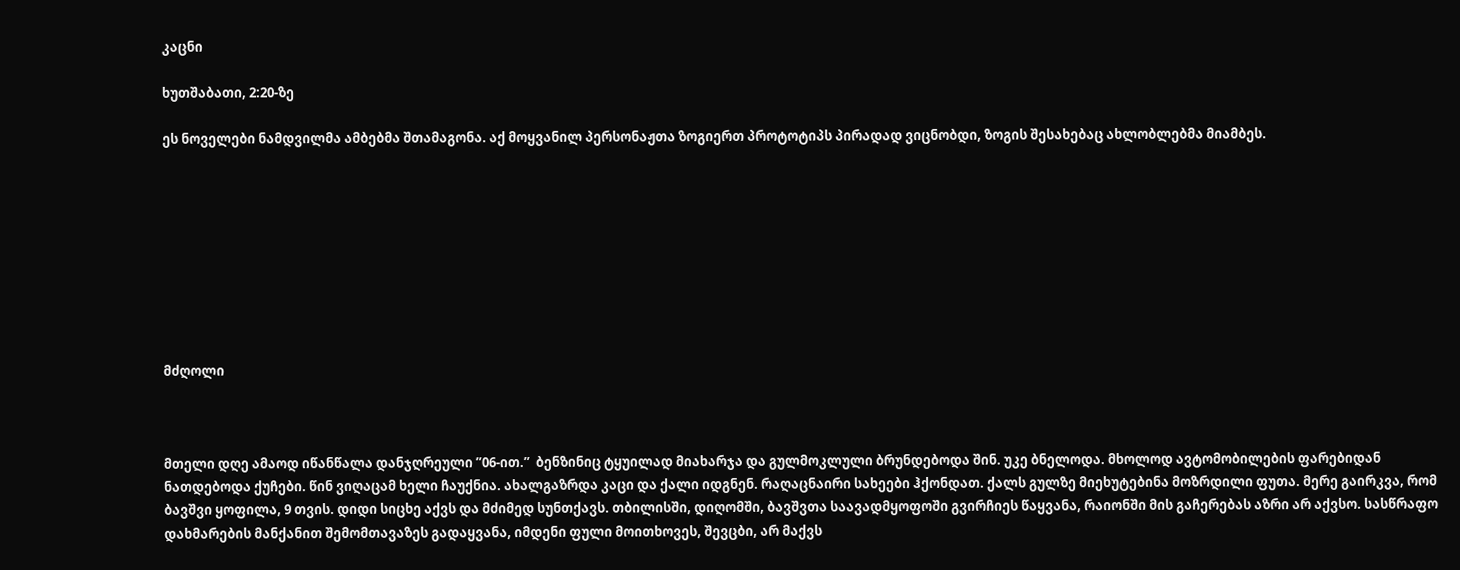კაცნი

ხუთშაბათი, 2:20-ზე

ეს ნოველები ნამდვილმა ამბებმა შთამაგონა. აქ მოყვანილ პერსონაჟთა ზოგიერთ პროტოტიპს პირადად ვიცნობდი, ზოგის შესახებაც ახლობლებმა მიამბეს.









მძღოლი



მთელი დღე ამაოდ იწანწალა დანჯღრეული ”06-ით.”  ბენზინიც ტყუილად მიახარჯა და გულმოკლული ბრუნდებოდა შინ. უკე ბნელოდა. მხოლოდ ავტომობილების ფარებიდან ნათდებოდა ქუჩები. წინ ვიღაცამ ხელი ჩაუქნია. ახალგაზრდა კაცი და ქალი იდგნენ. რაღაცნაირი სახეები ჰქონდათ. ქალს გულზე მიეხუტებინა მოზრდილი ფუთა. მერე გაირკვა, რომ ბავშვი ყოფილა, 9 თვის. დიდი სიცხე აქვს და მძიმედ სუნთქავს. თბილისში, დიღომში, ბავშვთა საავადმყოფოში გვირჩიეს წაყვანა, რაიონში მის გაჩერებას აზრი არ აქვსო. სასწრაფო დახმარების მანქანით შემომთავაზეს გადაყვანა, იმდენი ფული მოითხოვეს, შევცბი, არ მაქვს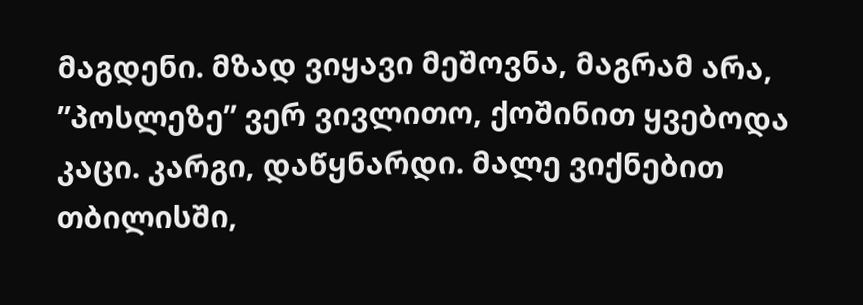მაგდენი. მზად ვიყავი მეშოვნა, მაგრამ არა, ”პოსლეზე” ვერ ვივლითო, ქოშინით ყვებოდა კაცი. კარგი, დაწყნარდი. მალე ვიქნებით თბილისში,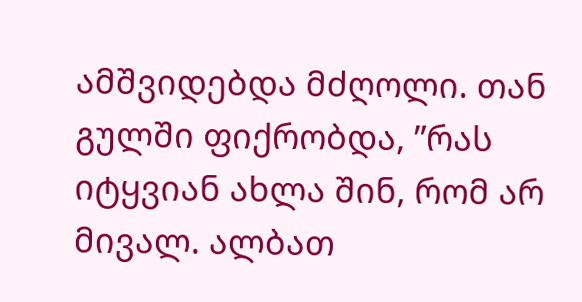ამშვიდებდა მძღოლი. თან გულში ფიქრობდა, ”რას იტყვიან ახლა შინ, რომ არ მივალ. ალბათ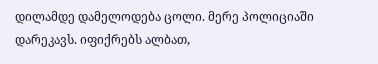დილამდე დამელოდება ცოლი. მერე პოლიციაში დარეკავს. იფიქრებს ალბათ,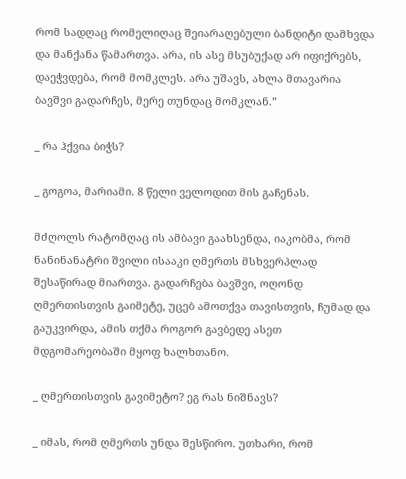რომ სადღაც რომელიღაც შეიარაღებული ბანდიტი დამხვდა და მანქანა წამართვა. არა, ის ასე მსუბუქად არ იფიქრებს, დაეჭვდება, რომ მომკლეს. არა უშავს, ახლა მთავარია ბავშვი გადარჩეს, მერე თუნდაც მომკლან.”

_ რა ჰქვია ბიჭს?

_ გოგოა, მარიამი. 8 წელი ველოდით მის გაჩენას.

მძღოლს რატომღაც ის ამბავი გაახსენდა, იაკობმა, რომ ნანინანატრი შვილი ისააკი ღმერთს მსხვერპლად შესაწირად მიართვა. გადარჩება ბავშვი, ოღონდ ღმერთისთვის გაიმეტე, უცებ ამოთქვა თავისთვის, ჩუმად და გაუკვირდა, ამის თქმა როგორ გავბედე ასეთ მდგომარეობაში მყოფ ხალხთანო.

_ ღმერთისთვის გავიმეტო? ეგ რას ნიშნავს?

_ იმას, რომ ღმერთს უნდა შესწირო. უთხარი, რომ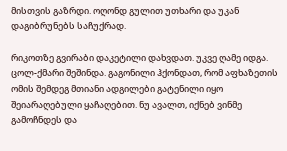მისთვის გაზრდი. ოღონდ გულით უთხარი და უკან დაგიბრუნებს საჩუქრად.

რიკოთზე გვირაბი დაკეტილი დახვდათ. უკვე ღამე იდგა. ცოლ-ქმარი შეშინდა. გაგონილი ჰქონდათ, რომ აფხაზეთის ომის შემდეგ მთიანი ადგილები გატენილი იყო შეიარაღებული ყაჩაღებით. ნუ ავალთ, იქნებ ვინმე გამოჩნდეს და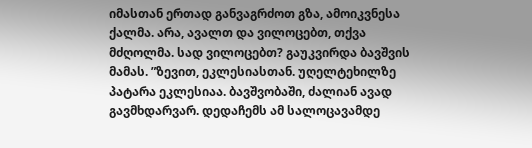იმასთან ერთად განვაგრძოთ გზა, ამოიკვნესა ქალმა. არა, ავალთ და ვილოცებთ, თქვა მძღოლმა. სად ვილოცებთ? გაუკვირდა ბავშვის მამას. ”ზევით, ეკლესიასთან. უღელტეხილზე პატარა ეკლესიაა. ბავშვობაში, ძალიან ავად გავმხდარვარ. დედაჩემს ამ სალოცავამდე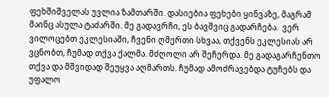ფეხშიშველას უვლია ზამთარში. დასიებია ფეხები ყინვაზე, მაგრამ მაინც ასულა ტაძარში. მე გადავრჩი, ეს ბავშვიც გადარჩება.  ვერ ვილოცებთ ეკლესიაში, ჩვენი ღმერთი სხვაა, თქვენს ეკლესიას არ ვცნობთ, ჩუმად თქვა ქალმა. მძღოლი არ შეჩერდა. მე გადაგარჩენთო თქვა და მშვიდად შეუყვა აღმართს. ჩუმად ამოძრავებდა ტუჩებს და უფალო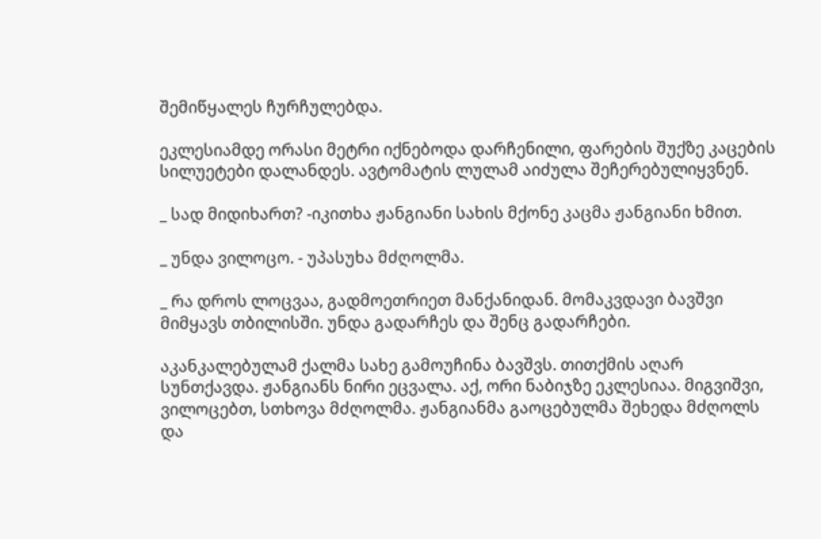შემიწყალეს ჩურჩულებდა.

ეკლესიამდე ორასი მეტრი იქნებოდა დარჩენილი, ფარების შუქზე კაცების სილუეტები დალანდეს. ავტომატის ლულამ აიძულა შეჩერებულიყვნენ.

_ სად მიდიხართ? -იკითხა ჟანგიანი სახის მქონე კაცმა ჟანგიანი ხმით.

_ უნდა ვილოცო. - უპასუხა მძღოლმა.

_ რა დროს ლოცვაა, გადმოეთრიეთ მანქანიდან. მომაკვდავი ბავშვი მიმყავს თბილისში. უნდა გადარჩეს და შენც გადარჩები.

აკანკალებულამ ქალმა სახე გამოუჩინა ბავშვს. თითქმის აღარ სუნთქავდა. ჟანგიანს ნირი ეცვალა. აქ, ორი ნაბიჯზე ეკლესიაა. მიგვიშვი, ვილოცებთ, სთხოვა მძღოლმა. ჟანგიანმა გაოცებულმა შეხედა მძღოლს და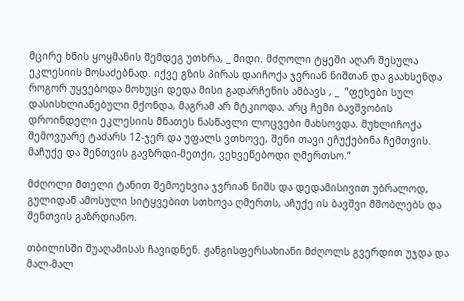მცირე ხნის ყოყმანის შემდეგ უთხრა, _ მიდი. მძღოლი ტყეში აღარ შესულა ეკლესიის მოსაძებნად. იქვე გზის პირას დაიჩოქა ჯვრიან ნიშთან და გაახსენდა როგორ უყვებოდა მოხუცი დედა მისი გადარჩენის ამბავს , _  ”ფეხები სულ დასისხლიანებული მქონდა, მაგრამ არ მტკიოდა. არც ჩემი ბავშვობის დროინდელი ეკლესიის მნათეს ნასწავლი ლოცვები მახსოვდა. მუხლიჩოქა შემოვუარე ტაძარს 12-ჯერ და უფალს ვთხოვე, შენი თავი ეჩუქებინა ჩემთვის. მაჩუქე და შენთვის გავზრდი-მეთქი, ვეხვეწებოდი ღმერთსო.”

მძღოლი მთელი ტანით შემოეხვია ჯვრიან ნიშს და დედამისივით უბრალოდ, გულიდან ამოსული სიტყვებით სთხოვა ღმერთს, აჩუქე ის ბავშვი მშობლებს და შენთვის გაზრდიანო.

თბილისში შუაღამისას ჩავიდნენ. ჟანგისფერსახიანი მძღოლს გვერდით უჯდა და მალ-მალ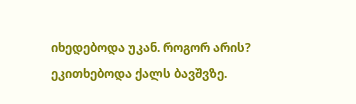იხედებოდა უკან. როგორ არის? ეკითხებოდა ქალს ბავშვზე.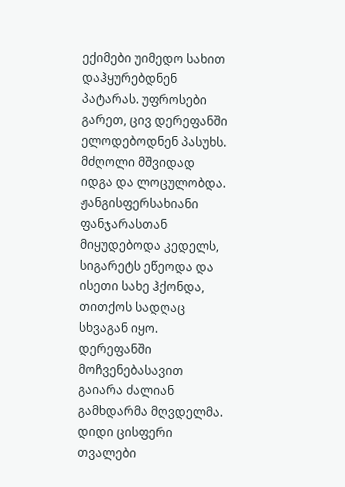ექიმები უიმედო სახით დაჰყურებდნენ პატარას. უფროსები გარეთ, ცივ დერეფანში ელოდებოდნენ პასუხს. მძღოლი მშვიდად იდგა და ლოცულობდა. ჟანგისფერსახიანი ფანჯარასთან მიყუდებოდა კედელს, სიგარეტს ეწეოდა და ისეთი სახე ჰქონდა, თითქოს სადღაც სხვაგან იყო. დერეფანში მოჩვენებასავით გაიარა ძალიან გამხდარმა მღვდელმა. დიდი ცისფერი თვალები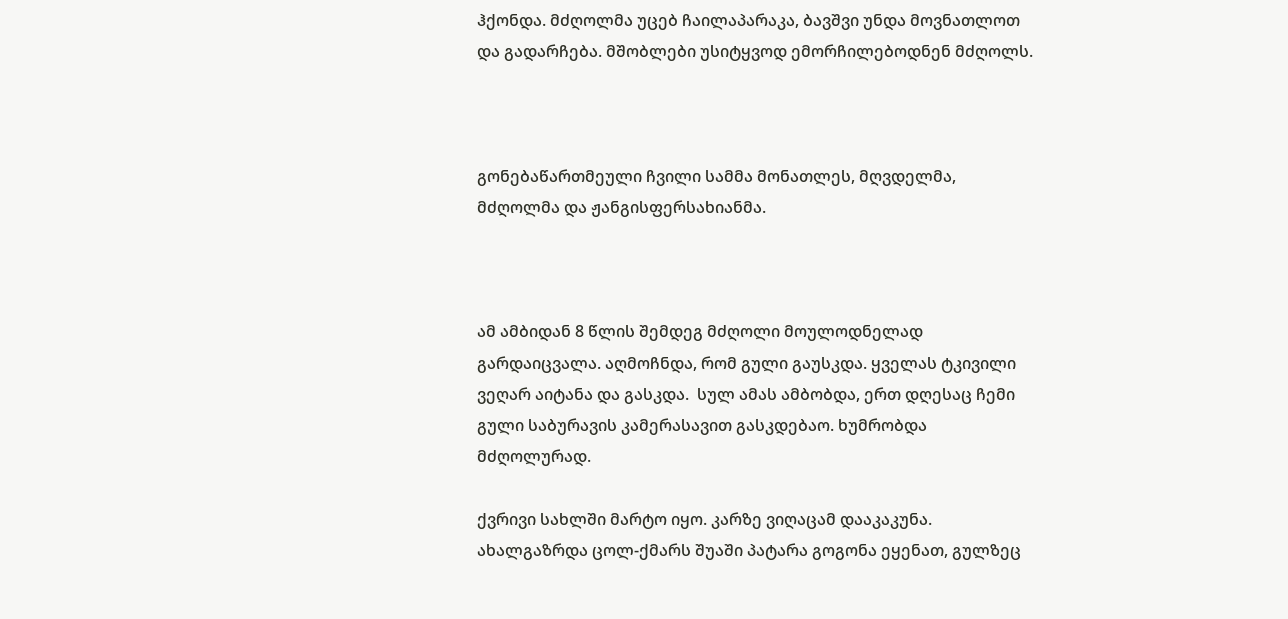ჰქონდა. მძღოლმა უცებ ჩაილაპარაკა, ბავშვი უნდა მოვნათლოთ და გადარჩება. მშობლები უსიტყვოდ ემორჩილებოდნენ მძღოლს.



გონებაწართმეული ჩვილი სამმა მონათლეს, მღვდელმა, მძღოლმა და ჟანგისფერსახიანმა.



ამ ამბიდან 8 წლის შემდეგ მძღოლი მოულოდნელად გარდაიცვალა. აღმოჩნდა, რომ გული გაუსკდა. ყველას ტკივილი ვეღარ აიტანა და გასკდა.  სულ ამას ამბობდა, ერთ დღესაც ჩემი გული საბურავის კამერასავით გასკდებაო. ხუმრობდა მძღოლურად.

ქვრივი სახლში მარტო იყო. კარზე ვიღაცამ დააკაკუნა. ახალგაზრდა ცოლ-ქმარს შუაში პატარა გოგონა ეყენათ, გულზეც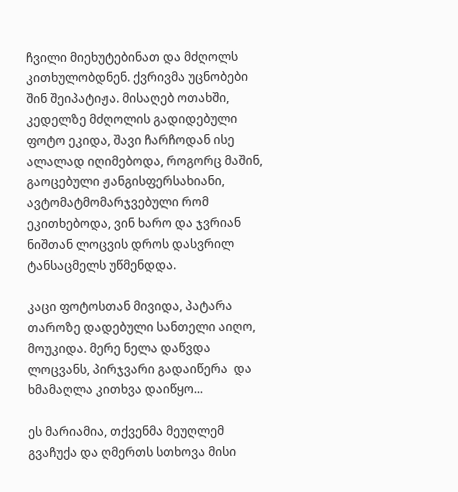ჩვილი მიეხუტებინათ და მძღოლს კითხულობდნენ. ქვრივმა უცნობები შინ შეიპატიჟა. მისაღებ ოთახში, კედელზე მძღოლის გადიდებული ფოტო ეკიდა, შავი ჩარჩოდან ისე ალალად იღიმებოდა, როგორც მაშინ, გაოცებული ჟანგისფერსახიანი, ავტომატმომარჯვებული რომ ეკითხებოდა, ვინ ხარო და ჯვრიან ნიშთან ლოცვის დროს დასვრილ ტანსაცმელს უწმენდდა.

კაცი ფოტოსთან მივიდა, პატარა თაროზე დადებული სანთელი აიღო, მოუკიდა. მერე ნელა დაწვდა ლოცვანს, პირჯვარი გადაიწერა  და ხმამაღლა კითხვა დაიწყო...

ეს მარიამია, თქვენმა მეუღლემ გვაჩუქა და ღმერთს სთხოვა მისი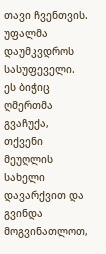თავი ჩვენთვის. უფალმა დაუმკვდროს სასუფეველი. ეს ბიჭიც ღმერთმა გვაჩუქა, თქვენი მეუღლის სახელი დავარქვით და გვინდა მოგვინათლოთ,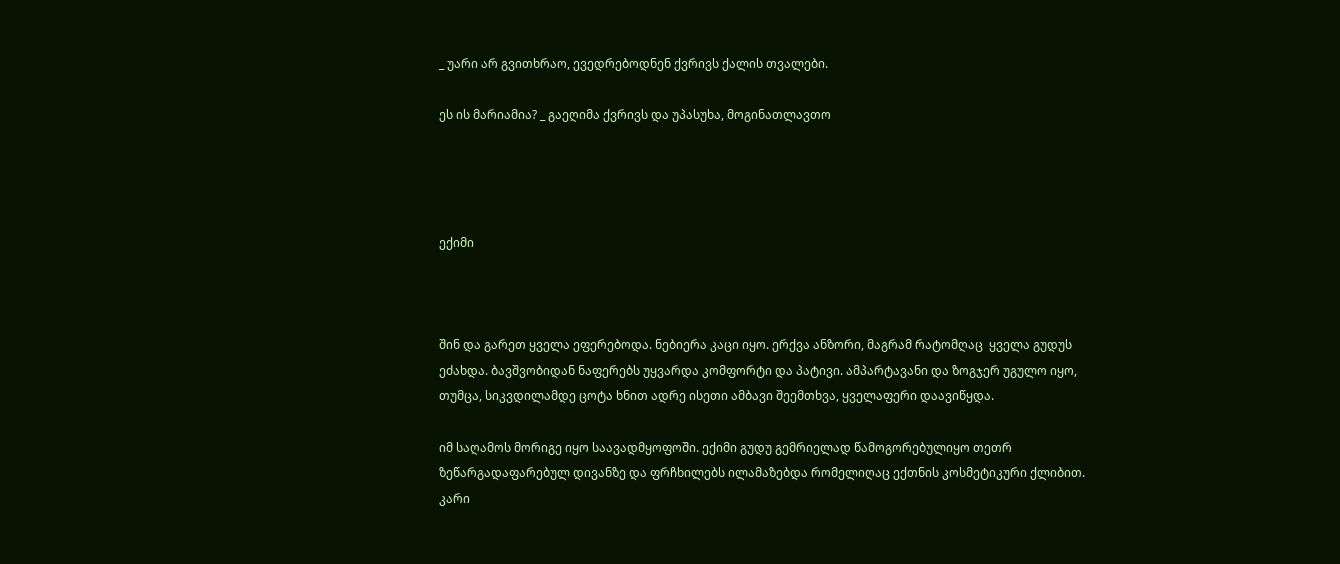_ უარი არ გვითხრაო, ევედრებოდნენ ქვრივს ქალის თვალები.

ეს ის მარიამია? _ გაეღიმა ქვრივს და უპასუხა, მოგინათლავთო




ექიმი



შინ და გარეთ ყველა ეფერებოდა. ნებიერა კაცი იყო. ერქვა ანზორი, მაგრამ რატომღაც  ყველა გუდუს ეძახდა. ბავშვობიდან ნაფერებს უყვარდა კომფორტი და პატივი. ამპარტავანი და ზოგჯერ უგულო იყო, თუმცა, სიკვდილამდე ცოტა ხნით ადრე ისეთი ამბავი შეემთხვა, ყველაფერი დაავიწყდა.

იმ საღამოს მორიგე იყო საავადმყოფოში. ექიმი გუდუ გემრიელად წამოგორებულიყო თეთრ ზეწარგადაფარებულ დივანზე და ფრჩხილებს ილამაზებდა რომელიღაც ექთნის კოსმეტიკური ქლიბით. კარი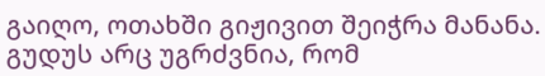გაიღო, ოთახში გიჟივით შეიჭრა მანანა. გუდუს არც უგრძვნია, რომ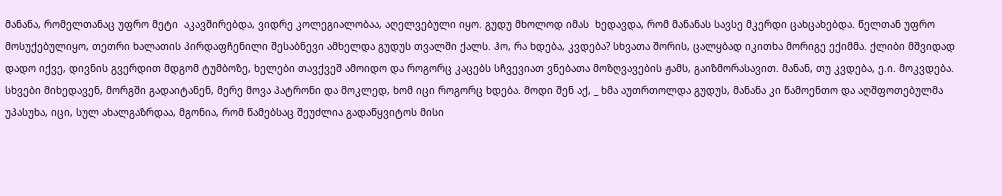მანანა, რომელთანაც უფრო მეტი  აკავშირებდა, ვიდრე კოლეგიალობაა, აღელვებული იყო. გუდუ მხოლოდ იმას  ხედავდა, რომ მანანას სავსე მკერდი ცახცახებდა. წელთან უფრო მოსუქებულიყო, თეთრი ხალათის პირდაფჩენილი შესაბნევი ამხელდა გუდუს თვალში ქალს. ჰო, რა ხდება, კვდება? სხვათა შორის, ცალყბად იკითხა მორიგე ექიმმა. ქლიბი მშვიდად დადო იქვე, დივნის გვერდით მდგომ ტუმბოზე, ხელები თავქვეშ ამოიდო და როგორც კაცებს სჩვევიათ ვნებათა მოზღვავების ჟამს, გაიზმორასავით. მანან, თუ კვდება, ე.ი. მოკვდება. სხვები მიხედავენ, მორგში გადაიტანენ, მერე მოვა პატრონი და მოკლედ, ხომ იცი როგორც ხდება. მოდი შენ აქ, _ ხმა აუთრთოლდა გუდუს, მანანა კი წამოენთო და აღშფოთებულმა უპასუხა, იცი, სულ ახალგაზრდაა, მგონია, რომ წამებსაც შეუძლია გადაწყვიტოს მისი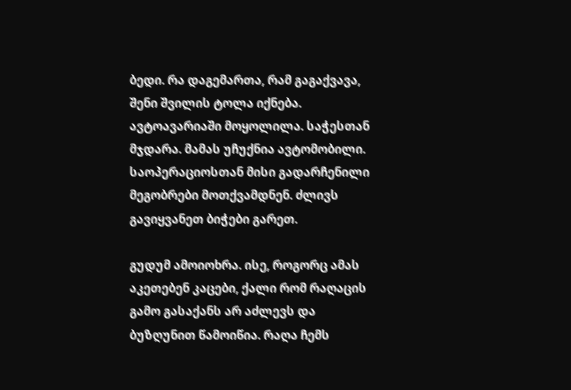ბედი. რა დაგემართა, რამ გაგაქვავა, შენი შვილის ტოლა იქნება. ავტოავარიაში მოყოლილა. საჭესთან მჯდარა. მამას უჩუქნია ავტომობილი. საოპერაციოსთან მისი გადარჩენილი მეგობრები მოთქვამდნენ. ძლივს გავიყვანეთ ბიჭები გარეთ.

გუდუმ ამოიოხრა. ისე, როგორც ამას აკეთებენ კაცები, ქალი რომ რაღაცის გამო გასაქანს არ აძლევს და ბუზღუნით წამოიწია. რაღა ჩემს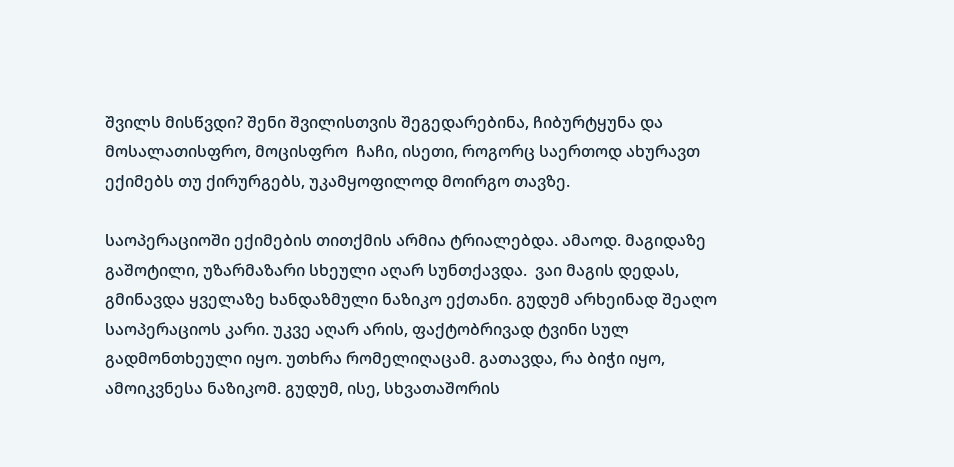შვილს მისწვდი? შენი შვილისთვის შეგედარებინა, ჩიბურტყუნა და მოსალათისფრო, მოცისფრო  ჩაჩი, ისეთი, როგორც საერთოდ ახურავთ ექიმებს თუ ქირურგებს, უკამყოფილოდ მოირგო თავზე.

საოპერაციოში ექიმების თითქმის არმია ტრიალებდა. ამაოდ. მაგიდაზე გაშოტილი, უზარმაზარი სხეული აღარ სუნთქავდა.  ვაი მაგის დედას, გმინავდა ყველაზე ხანდაზმული ნაზიკო ექთანი. გუდუმ არხეინად შეაღო საოპერაციოს კარი. უკვე აღარ არის, ფაქტობრივად ტვინი სულ გადმონთხეული იყო. უთხრა რომელიღაცამ. გათავდა, რა ბიჭი იყო, ამოიკვნესა ნაზიკომ. გუდუმ, ისე, სხვათაშორის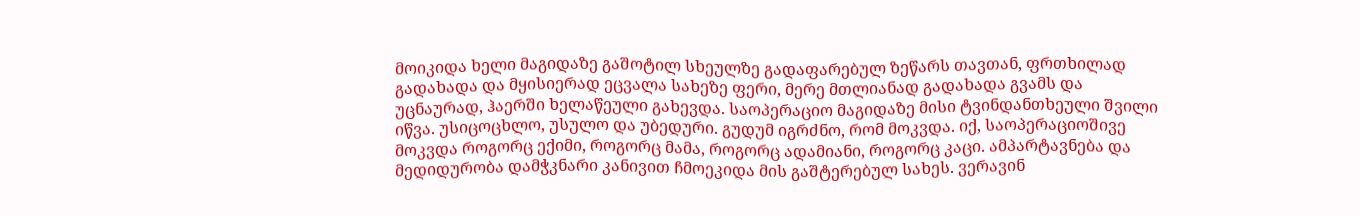მოიკიდა ხელი მაგიდაზე გაშოტილ სხეულზე გადაფარებულ ზეწარს თავთან, ფრთხილად გადახადა და მყისიერად ეცვალა სახეზე ფერი, მერე მთლიანად გადახადა გვამს და უცნაურად, ჰაერში ხელაწეული გახევდა. საოპერაციო მაგიდაზე მისი ტვინდანთხეული შვილი იწვა. უსიცოცხლო, უსულო და უბედური. გუდუმ იგრძნო, რომ მოკვდა. იქ, საოპერაციოშივე მოკვდა როგორც ექიმი, როგორც მამა, როგორც ადამიანი, როგორც კაცი. ამპარტავნება და მედიდურობა დამჭკნარი კანივით ჩმოეკიდა მის გაშტერებულ სახეს. ვერავინ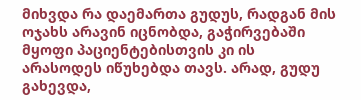მიხვდა რა დაემართა გუდუს, რადგან მის ოჯახს არავინ იცნობდა, გაჭირვებაში მყოფი პაციენტებისთვის კი ის არასოდეს იწუხებდა თავს. არად, გუდუ გახევდა,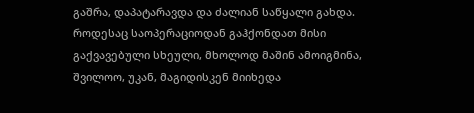გაშრა, დაპატარავდა და ძალიან საწყალი გახდა. როდესაც საოპერაციოდან გაჰქონდათ მისი გაქვავებული სხეული, მხოლოდ მაშინ ამოიგმინა, შვილოო, უკან, მაგიდისკენ მიიხედა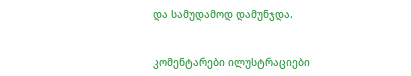და სამუდამოდ დამუნჯდა.


კომენტარები ილუსტრაციები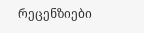რეცენზიები